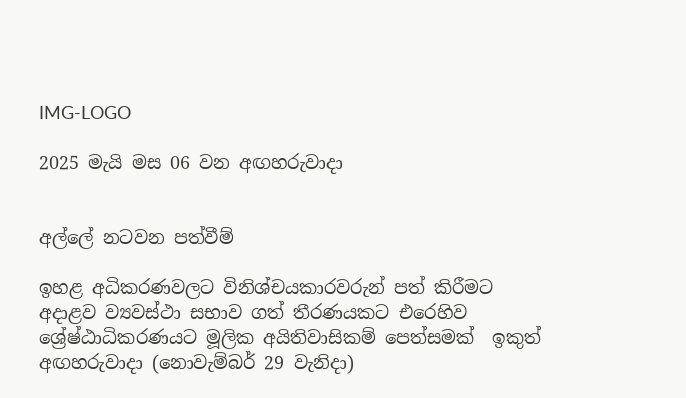IMG-LOGO

2025 මැයි මස 06 වන අඟහරුවාදා


අල්ලේ නටවන පත්වීම්

ඉහළ අධිකරණවලට විනිශ්චයකාරවරුන් පත් කිරීමට අදාළව ව්‍යවස්ථා සභාව ගත් තීරණයකට එරෙහිව ශ්‍රේෂ්ඨාධිකරණයට මූලික අයිතිවාසිකම් පෙත්සමක්  ඉකුත් අඟහරුවාදා (නොවැම්බර් 29 වැනිදා)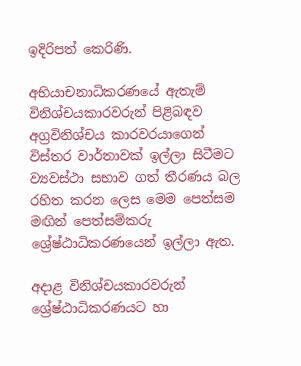ඉදිරිපත් කෙරිණි.

අභියාචනාධිකරණයේ ඇතැම් විනිශ්චයකාරවරුන් පිළිබඳව අග්‍රවිනිශ්චය කාරවරයාගෙන් විස්තර වාර්තාවක් ඉල්ලා සිටීමට ව්‍යවස්ථා සභාව ගත් තීරණය බල රහිත කරන ලෙස මෙම පෙත්සම  මඟින් පෙත්සම්කරු ශ්‍රේෂ්ඨාධිකරණයෙන් ඉල්ලා ඇත.

අදාළ විනිශ්චයකාරවරුන්  ශ්‍රේෂ්ඨාධිකරණයට හා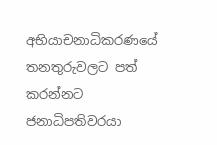අභියාචනාධිකරණයේ  තනතුරුවලට පත් කරන්නට ජනාධිපතිවරයා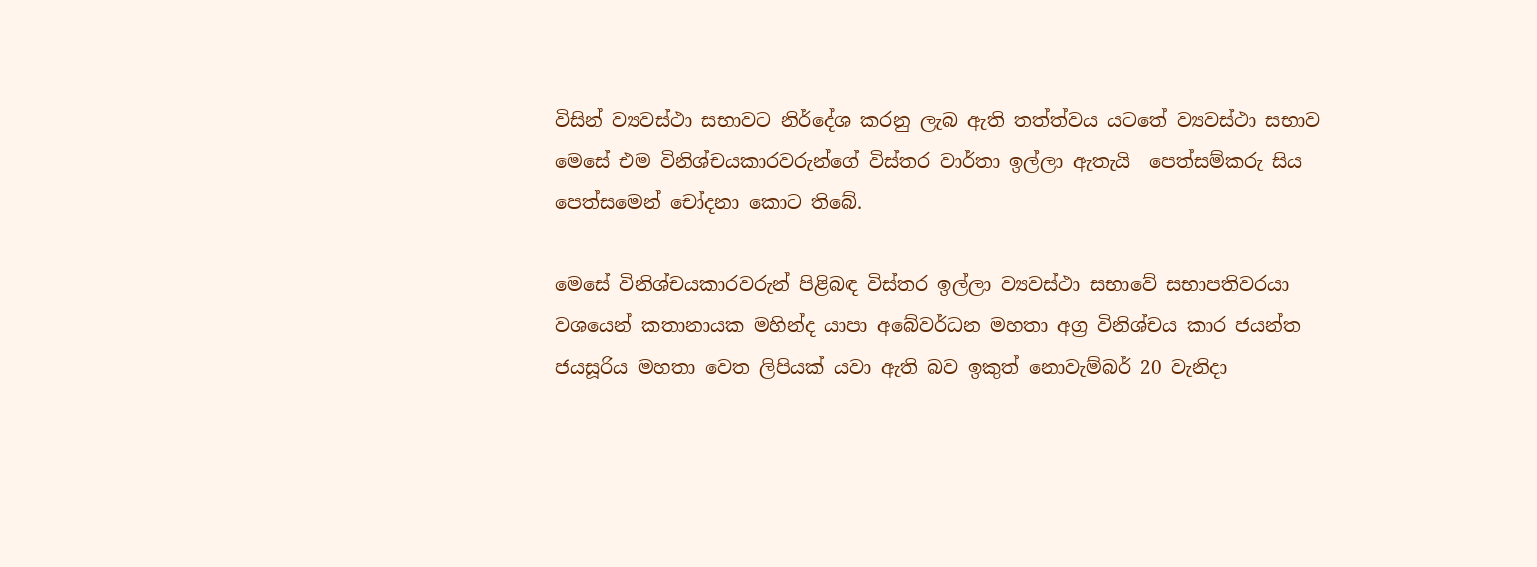විසින් ව්‍යවස්ථා සභාවට නිර්දේශ කරනු ලැබ ඇති තත්ත්වය යටතේ ව්‍යවස්ථා සභාව මෙසේ එම විනිශ්චයකාරවරුන්ගේ විස්තර වාර්තා ඉල්ලා ඇතැයි  පෙත්සම්කරු සිය පෙත්සමෙන් චෝදනා කොට තිබේ.

මෙසේ විනිශ්චයකාරවරුන් පිළිබඳ විස්තර ඉල්ලා ව්‍යවස්ථා සභාවේ සභාපතිවරයා වශයෙන් කතානායක මහින්ද යාපා අබේවර්ධන මහතා අග්‍ර විනිශ්චය කාර ජයන්ත ජයසූරිය මහතා වෙත ලිපියක් යවා ඇති බව ඉකුත් නොවැම්බර් 20 වැනිදා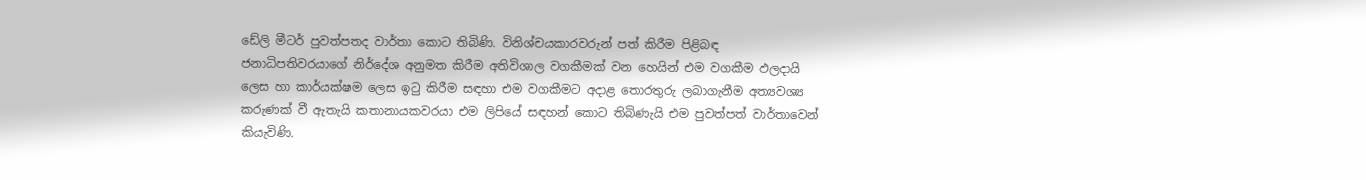ඩේලි මීටර් පුවත්පතද වාර්තා කොට තිබිණි. විනිශ්චයකාරවරුන් පත් කිරීම පිළිබඳ ජනාධිපතිවරයාගේ නිර්දේශ අනුමත කිරීම අතිවිශාල වගකීමක් වන හෙයින් එම වගකීම ඵලදායි ලෙස හා කාර්යක්ෂම ලෙස ඉටු කිරීම සඳහා එම වගකීමට අදාළ තොරතුරු ලබාගැනීම අත්‍යවශ්‍ය කරුණක් වී ඇතැයි කතානායකවරයා එම ලිපියේ සඳහන් කොට තිබිණැයි එම පුවත්පත් වාර්තාවෙන් කියැවිණි.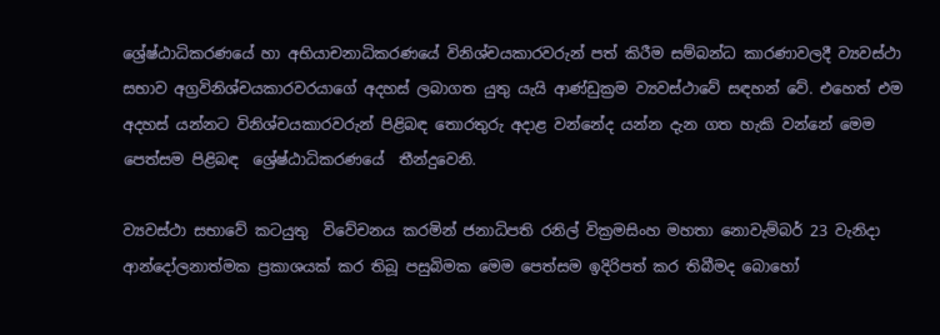ශ්‍රේෂ්ඨාධිකරණයේ හා අභියාචනාධිකරණයේ විනිශ්චයකාරවරුන් පත් කිරීම සම්බන්ධ කාරණාවලදී ව්‍යවස්ථා සභාව අග්‍රවිනිශ්චයකාරවරයාගේ අදහස් ලබාගත යුතු යැයි ආණ්ඩුක්‍රම ව්‍යවස්ථාවේ සඳහන් වේ. එහෙත් එම අදහස් යන්නට විනිශ්චයකාරවරුන් පිළිබඳ තොරතුරු අදාළ වන්නේද යන්න දැන ගත හැකි වන්නේ මෙම පෙත්සම පිළිබඳ  ශ්‍රේෂ්ඨාධිකරණයේ  තීන්දුවෙනි.

ව්‍යවස්ථා සභාවේ කටයුතු  විවේචනය කරමින් ජනාධිපති රනිල් වික්‍රමසිංහ මහතා නොවැම්බර් 23 වැනිදා ආන්දෝලනාත්මක ප්‍රකාශයක් කර තිබූ පසුබිමක මෙම පෙත්සම ඉදිරිපත් කර තිබීමද බොහෝ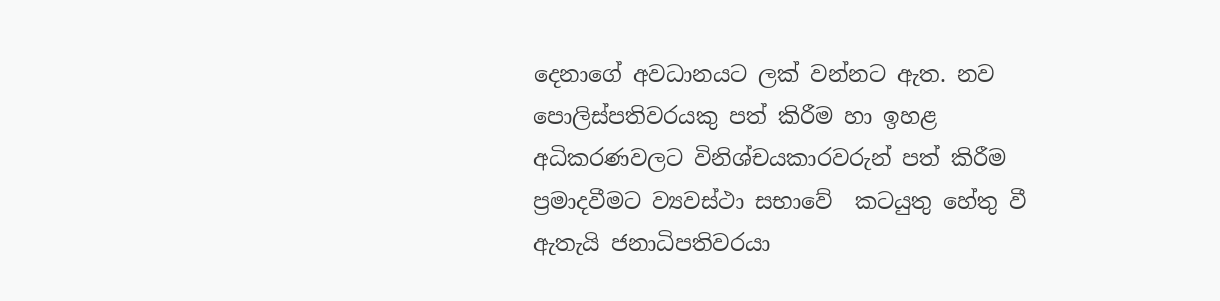දෙනාගේ අවධානයට ලක් වන්නට ඇත. නව පොලිස්පතිවරයකු පත් කිරීම හා ඉහළ අධිකරණවලට විනිශ්චයකාරවරුන් පත් කිරීම ප්‍රමාදවීමට ව්‍යවස්ථා සභාවේ  කටයුතු හේතු වී  ඇතැයි ජනාධිපතිවරයා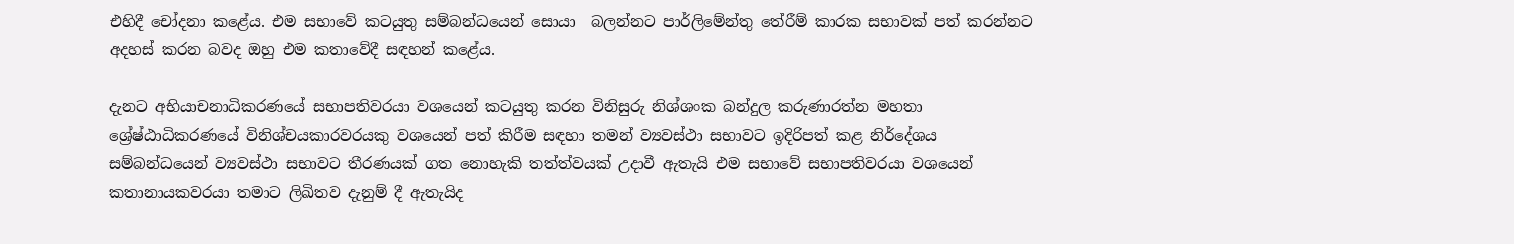එහිදී චෝදනා කළේය. එම සභාවේ කටයුතු සම්බන්ධයෙන් සොයා  බලන්නට පාර්ලිමේන්තු තේරීම් කාරක සභාවක් පත් කරන්නට අදහස් කරන බවද ඔහු එම කතාවේදී සඳහන් කළේය.

දැනට අභියාචනාධිකරණයේ සභාපතිවරයා වශයෙන් කටයුතු කරන විනිසුරු නිශ්ශංක බන්දුල කරුණාරත්න මහතා ශ්‍රේෂ්ඨාධිකරණයේ විනිශ්චයකාරවරයකු වශයෙන් පත් කිරීම සඳහා තමන් ව්‍යවස්ථා සභාවට ඉදිරිපත් කළ නිර්දේශය සම්බන්ධයෙන් ව්‍යවස්ථා සභාවට තීරණයක් ගත නොහැකි තත්ත්වයක් උදාවී ඇතැයි එම සභාවේ සභාපතිවරයා වශයෙන් කතානායකවරයා තමාට ලිඛිතව දැනුම් දී ඇතැයිද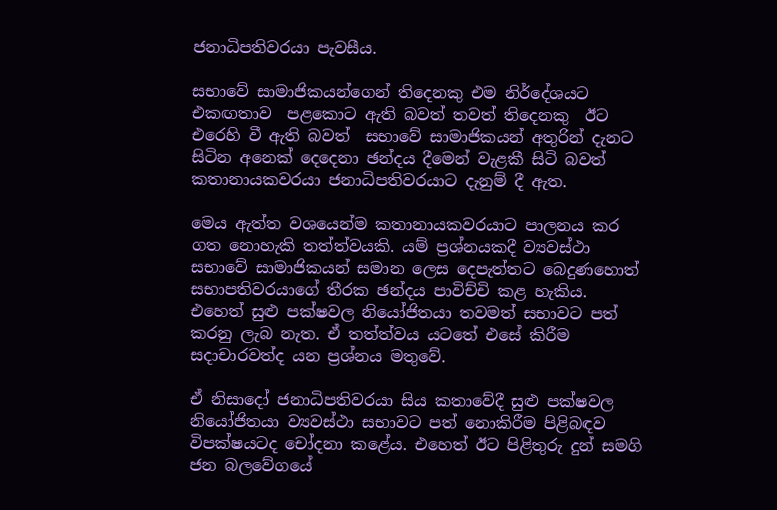ජනාධිපතිවරයා පැවසීය.

සභාවේ සාමාජිකයන්ගෙන් තිදෙනකු එම නිර්දේශයට එකඟතාව  පළකොට ඇති බවත් තවත් තිදෙනකු  ඊට එරෙහි වී ඇති බවත්  සභාවේ සාමාජිකයන් අතුරින් දැනට සිටින අනෙක් දෙදෙනා ඡන්දය දීමෙන් වැළකී සිටි බවත් කතානායකවරයා ජනාධිපතිවරයාට දැනුම් දී ඇත.

මෙය ඇත්ත වශයෙන්ම කතානායකවරයාට පාලනය කර ගත නොහැකි තත්ත්වයකි. යම් ප්‍රශ්නයකදී ව්‍යවස්ථා සභාවේ සාමාජිකයන් සමාන ලෙස දෙපැත්තට බෙදුණහොත් සභාපතිවරයාගේ තීරක ඡන්දය පාවිච්චි කළ හැකිය. එහෙත් සුළු පක්ෂවල නියෝජිතයා තවමත් සභාවට පත් කරනු ලැබ නැත. ඒ තත්ත්වය යටතේ එසේ කිරීම සදාචාරවත්ද යන ප්‍රශ්නය මතුවේ.

ඒ නිසාදෝ ජනාධිපතිවරයා සිය කතාවේදී සුළු පක්ෂවල නියෝජිතයා ව්‍යවස්ථා සභාවට පත් නොකිරීම පිළිබඳව විපක්ෂයටද චෝදනා කළේය. එහෙත් ඊට පිළිතුරු දුන් සමගි ජන බලවේගයේ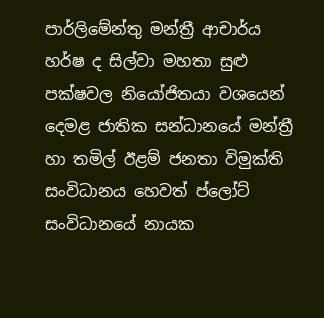පාර්ලිමේන්තු මන්ත්‍රී ආචාර්ය හර්ෂ ද සිල්වා මහතා සුළු පක්ෂවල නියෝජිතයා වශයෙන් දෙමළ ජාතික සන්ධානයේ මන්ත්‍රී හා තමිල් ඊළම් ජනතා විමුක්ති  සංවිධානය හෙවත් ප්ලෝට් සංවිධානයේ නායක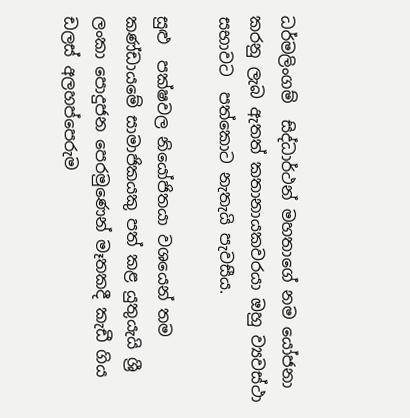ධර්මලිංගම්  සිද්ධාර්ථන් මහතාගේ නම යෝජනා කරනු ලැබ ඇතත් කතානායකවරයා ඔහු ව්‍යවස්ථා සභාවට  පත්කොට නැතැයි පැවසීය.

සුළු  පක්ෂවල නියෝජිතයා වශයෙන් තම කණ්ඩායමේ සාමාජිකයකු පත් කළ යුතුයැයි ශ්‍රී ලංකා පොදුජන පෙරමුණෙන් මෑතකදී කැඩී ගිය ඩලස් අලහප්පෙරුම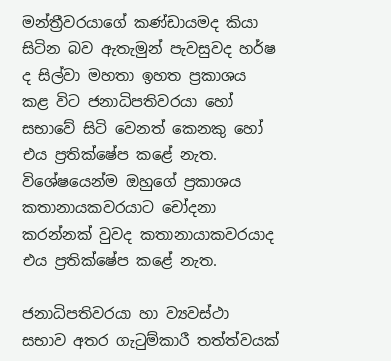මන්ත්‍රීවරයාගේ කණ්ඩායමද කියා සිටින බව ඇතැමුන් පැවසුවද හර්ෂ ද සිල්වා මහතා ඉහත ප්‍රකාශය කළ විට ජනාධිපතිවරයා හෝ සභාවේ සිටි වෙනත් කෙනකු හෝ  එය ප්‍රතික්ෂේප කළේ නැත. විශේෂයෙන්ම ඔහුගේ ප්‍රකාශය කතානායකවරයාට චෝදනා කරන්නක් වුවද කතානායාකවරයාද එය ප්‍රතික්ෂේප කළේ නැත.

ජනාධිපතිවරයා හා ව්‍යවස්ථා සභාව අතර ගැටුම්කාරී තත්ත්වයක්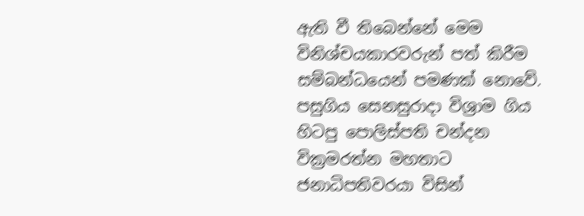ඇති වී තිබෙන්නේ මෙම විනිශ්චයකාරවරුන් පත් කිරීම සම්බන්ධයෙන් පමණක් නොවේ. පසුගිය සෙනසුරාදා විශ්‍රාම ගිය හිටපු පොලිස්පති චන්දන වික්‍රමරත්න මහතාට ජනාධිපතිවරයා විසින්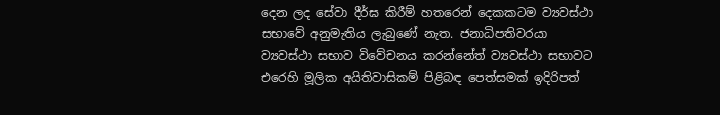දෙන ලද සේවා දීර්ඝ කිරීම් හතරෙන් දෙකකටම ව්‍යවස්ථා සභාවේ අනුමැතිය ලැබුණේ නැත. ජනාධිපතිවරයා ව්‍යවස්ථා සභාව විවේචනය කරන්නේත් ව්‍යවස්ථා සභාවට එරෙහි මූලික අයිතිවාසිකම් පිළිබඳ පෙත්සමක් ඉදිරිපත්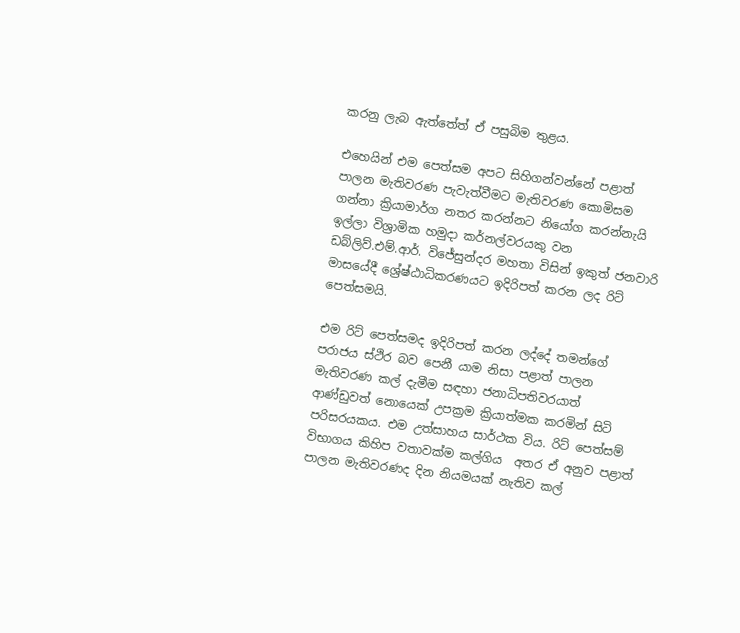කරනු ලැබ ඇත්තේත් ඒ පසුබිම තුළය.

එහෙයින් එම පෙත්සම අපට සිහිගන්වන්නේ පළාත් පාලන මැතිවරණ පැවැත්වීමට මැතිවරණ කොමිසම ගන්නා ක්‍රියාමාර්ග නතර කරන්නට නියෝග කරන්නැයි ඉල්ලා විශ්‍රාමික හමුදා කර්නල්වරයකු වන ඩබ්ලිව්.එම්.ආර්. විජේසුන්දර මහතා විසින් ඉකුත් ජනවාරි මාසයේදී ශ්‍රේෂ්ඨාධිකරණයට ඉදිරිපත් කරන ලද රිට් පෙත්සමයි.

එම රිට් පෙත්සමද ඉදිරිපත් කරන ලද්දේ තමන්ගේ පරාජය ස්ථිර බව පෙනී යාම නිසා පළාත් පාලන මැතිවරණ කල් දැමීම සඳහා ජනාධිපතිවරයාත් ආණ්ඩුවත් නොයෙක් උපක්‍රම ක්‍රියාත්මක කරමින් සිටි පරිසරයකය. එම උත්සාහය සාර්ථක විය. රිට් පෙත්සම් විභාගය කිහිප වතාවක්ම කල්ගිය  අතර ඒ අනුව පළාත් පාලන මැතිවරණද දින නියමයක් නැතිව කල්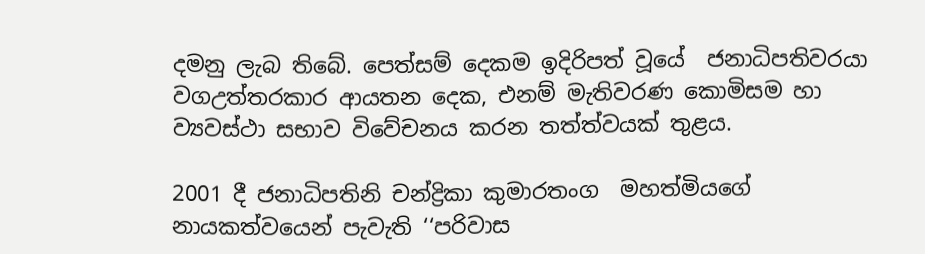දමනු ලැබ තිබේ. පෙත්සම් දෙකම ඉදිරිපත් වූයේ  ජනාධිපතිවරයා වගඋත්තරකාර ආයතන දෙක, එනම් මැතිවරණ කොමිසම හා ව්‍යවස්ථා සභාව විවේචනය කරන තත්ත්වයක් තුළය.

2001 දී ජනාධිපතිනි චන්ද්‍රිකා කුමාරතංග  මහත්මියගේ නායකත්වයෙන් පැවැති ‘‘පරිවාස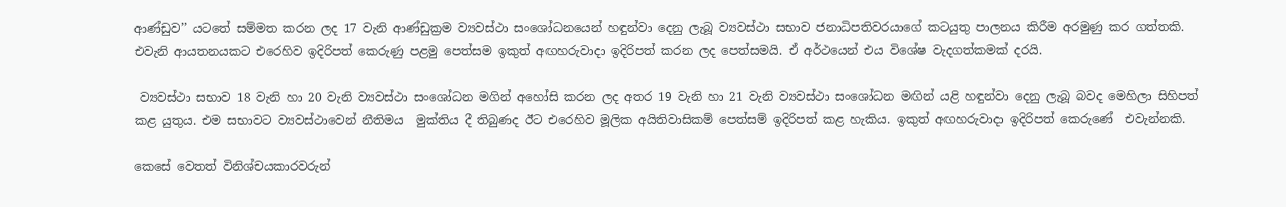ආණ්ඩුව’’ යටතේ සම්මත කරන ලද 17 වැනි ආණ්ඩුක්‍රම ව්‍යවස්ථා සංශෝධනයෙන් හඳුන්වා දෙනු ලැබූ ව්‍යවස්ථා සභාව ජනාධිපතිවරයාගේ කටයුතු පාලනය කිරීම අරමුණු කර ගත්තකි. එවැනි ආයතනයකට එරෙහිව ඉදිරිපත් කෙරුණු පළමු පෙත්සම ඉකුත් අඟහරුවාදා ඉදිරිපත් කරන ලද පෙත්සමයි. ඒ අර්ථයෙන් එය විශේෂ වැදගත්කමක් දරයි.

 ව්‍යවස්ථා සභාව 18 වැනි හා 20 වැනි ව්‍යවස්ථා සංශෝධන මගින් අහෝසි කරන ලද අතර 19 වැනි හා 21 වැනි ව්‍යවස්ථා සංශෝධන මඟින් යළි හඳුන්වා දෙනු ලැබූ බවද මෙහිලා සිහිපත් කළ යුතුය. එම සභාවට ව්‍යවස්ථාවෙන් නීතිමය  මුක්තිය දී තිබුණද ඊට එරෙහිව මූලික අයිතිවාසිකම් පෙත්සම් ඉදිරිපත් කළ හැකිය. ඉකුත් අඟහරුවාදා ඉදිරිපත් කෙරුණේ  එවැන්නකි.

කෙසේ වෙතත් විනිශ්චයකාරවරුන්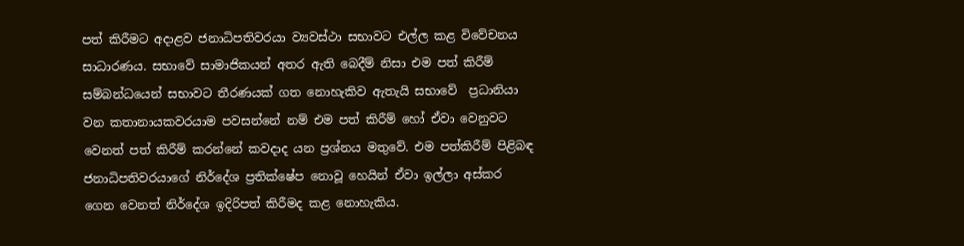පත් කිරීමට අදාළව ජනාධිපතිවරයා ව්‍යවස්ථා සභාවට එල්ල කළ විවේචනය සාධාරණය. සභාවේ සාමාජිකයන් අතර ඇති බෙදීම් නිසා එම පත් කිරීම් සම්බන්ධයෙන් සභාවට තීරණයක් ගත නොහැකිව ඇතැයි සභාවේ  ප්‍රධානියා වන කතානායකවරයාම පවසන්නේ නම් එම පත් කිරීම් හෝ ඒවා වෙනුවට වෙනත් පත් කිරීම් කරන්නේ කවදාද යන ප්‍රශ්නය මතුවේ. එම පත්කිරීම් පිළිබඳ ජනාධිපතිවරයාගේ නිර්දේශ ප්‍රතික්ෂේප නොවූ හෙයින් ඒවා ඉල්ලා අස්කර ගෙන වෙනත් නිර්දේශ ඉදිරිපත් කිරීමද කළ නොහැකිය.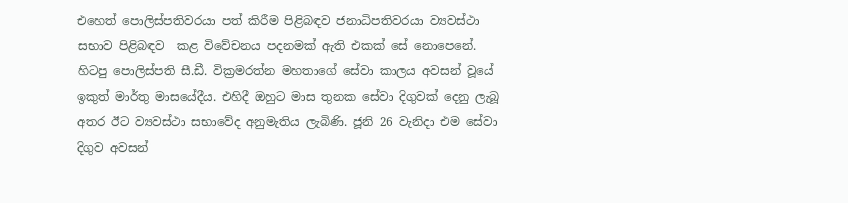එහෙත් පොලිස්පතිවරයා පත් කිරීම පිළිබඳව ජනාධිපතිවරයා ව්‍යවස්ථා සභාව පිළිබඳව  කළ විවේචනය පදනමක් ඇති එකක් සේ නොපෙනේ. හිටපු පොලිස්පති සී.ඩී. වික්‍රමරත්න මහතාගේ සේවා කාලය අවසන් වූයේ ඉකුත් මාර්තු මාසයේදීය. එහිදී ඔහුට මාස තුනක සේවා දිගුවක් දෙනු ලැබූ අතර ඊට ව්‍යවස්ථා සභාවේද අනුමැතිය ලැබිණි. ජූනි 26 වැනිදා එම සේවා දිගුව අවසන්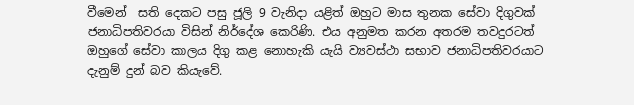වීමෙන්  සති දෙකට පසු ජූලි 9 වැනිදා යළිත් ඔහුට මාස තුනක සේවා දිගුවක් ජනාධිපතිවරයා විසින් නිර්දේශ කෙරිණි. එය අනුමත කරන අතරම තවදුරටත් ඔහුගේ සේවා කාලය දිගු කළ නොහැකි යැයි ව්‍යවස්ථා සභාව ජනාධිපතිවරයාට දැනුම් දුන් බව කියැවේ.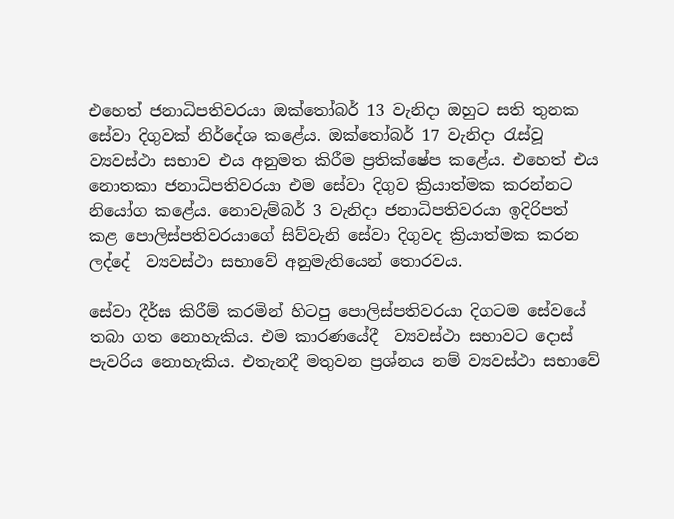එහෙත් ජනාධිපතිවරයා ඔක්තෝබර් 13 වැනිදා ඔහුට සති තුනක සේවා දිගුවක් නිර්දේශ කළේය. ඔක්තෝබර් 17 වැනිදා රැස්වූ ව්‍යවස්ථා සභාව එය අනුමත කිරීම ප්‍රතික්ෂේප කළේය. එහෙත් එය නොතකා ජනාධිපතිවරයා එම සේවා දිගුව ක්‍රියාත්මක කරන්නට නියෝග කළේය. නොවැම්බර් 3 වැනිදා ජනාධිපතිවරයා ඉදිරිපත් කළ පොලිස්පතිවරයාගේ සිව්වැනි සේවා දිගුවද ක්‍රියාත්මක කරන ලද්දේ  ව්‍යවස්ථා සභාවේ අනුමැතියෙන් තොරවය.

සේවා දීර්ඝ කිරීම් කරමින් හිටපු පොලිස්පතිවරයා දිගටම සේවයේ තබා ගත නොහැකිය. එම කාරණයේදී  ව්‍යවස්ථා සභාවට දොස් පැවරිය නොහැකිය. එතැනදී මතුවන ප්‍රශ්නය නම් ව්‍යවස්ථා සභාවේ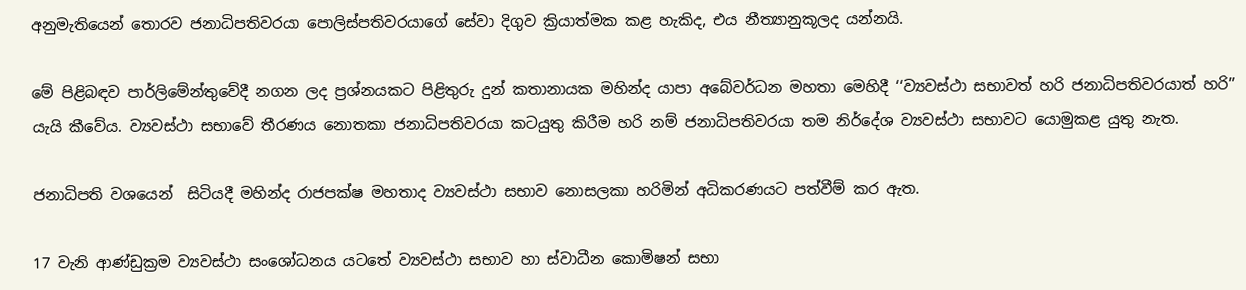අනුමැතියෙන් තොරව ජනාධිපතිවරයා පොලිස්පතිවරයාගේ සේවා දිගුව ක්‍රියාත්මක කළ හැකිද, එය නීත්‍යානුකූලද යන්නයි.

මේ පිළිබඳව පාර්ලිමේන්තුවේදී නගන ලද ප්‍රශ්නයකට පිළිතුරු දුන් කතානායක මහින්ද යාපා අබේවර්ධන මහතා මෙහිදී ‘‘ව්‍යවස්ථා සභාවත් හරි ජනාධිපතිවරයාත් හරි’’ යැයි කීවේය. ව්‍යවස්ථා සභාවේ තීරණය නොතකා ජනාධිපතිවරයා කටයුතු කිරීම හරි නම් ජනාධිපතිවරයා තම නිර්දේශ ව්‍යවස්ථා සභාවට යොමුකළ යුතු නැත.

ජනාධිපති වශයෙන්  සිටියදී මහින්ද රාජපක්ෂ මහතාද ව්‍යවස්ථා සභාව නොසලකා හරිමින් අධිකරණයට පත්වීම් කර ඇත.

17 වැනි ආණ්ඩුක්‍රම ව්‍යවස්ථා සංශෝධනය යටතේ ව්‍යවස්ථා සභාව හා ස්වාධීන කොමිෂන් සභා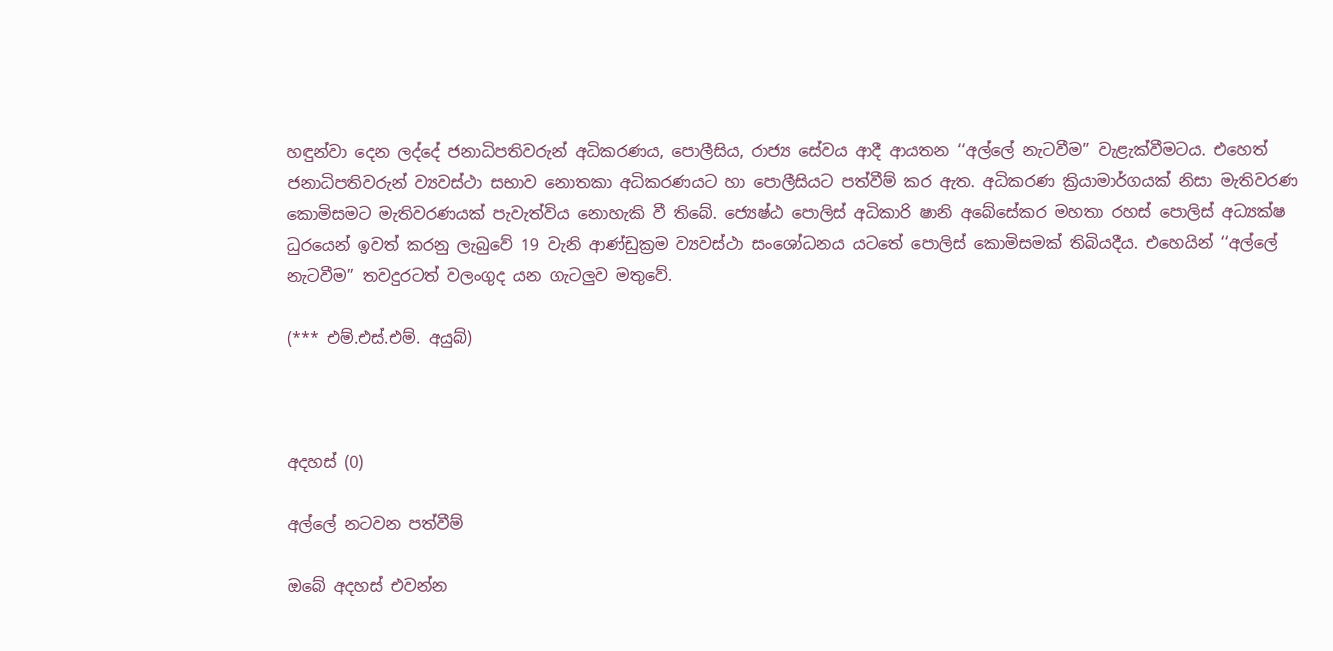හඳුන්වා දෙන ලද්දේ ජනාධිපතිවරුන් අධිකරණය, පොලීසිය, රාජ්‍ය සේවය ආදී ආයතන ‘‘අල්ලේ නැටවීම’’ වැළැක්වීමටය. එහෙත් ජනාධිපතිවරුන් ව්‍යවස්ථා සභාව නොතකා අධිකරණයට හා පොලීසියට පත්වීම් කර ඇත. අධිකරණ ක්‍රියාමාර්ගයක් නිසා මැතිවරණ කොමිසමට මැතිවරණයක් පැවැත්විය නොහැකි වී තිබේ. ජ්‍යෙෂ්ඨ පොලිස් අධිකාරි ෂානි අබේසේකර මහතා රහස් පොලිස් අධ්‍යක්ෂ ධුරයෙන් ඉවත් කරනු ලැබුවේ 19 වැනි ආණ්ඩුක්‍රම ව්‍යවස්ථා සංශෝධනය යටතේ පොලිස් කොමිසමක් තිබියදීය. එහෙයින් ‘‘අල්ලේ නැටවීම’’ තවදුරටත් වලංගුද යන ගැටලුව මතුවේ.

(*** එම්.එස්.එම්. අයුබ්)



අදහස් (0)

අල්ලේ නටවන පත්වීම්

ඔබේ අදහස් එවන්න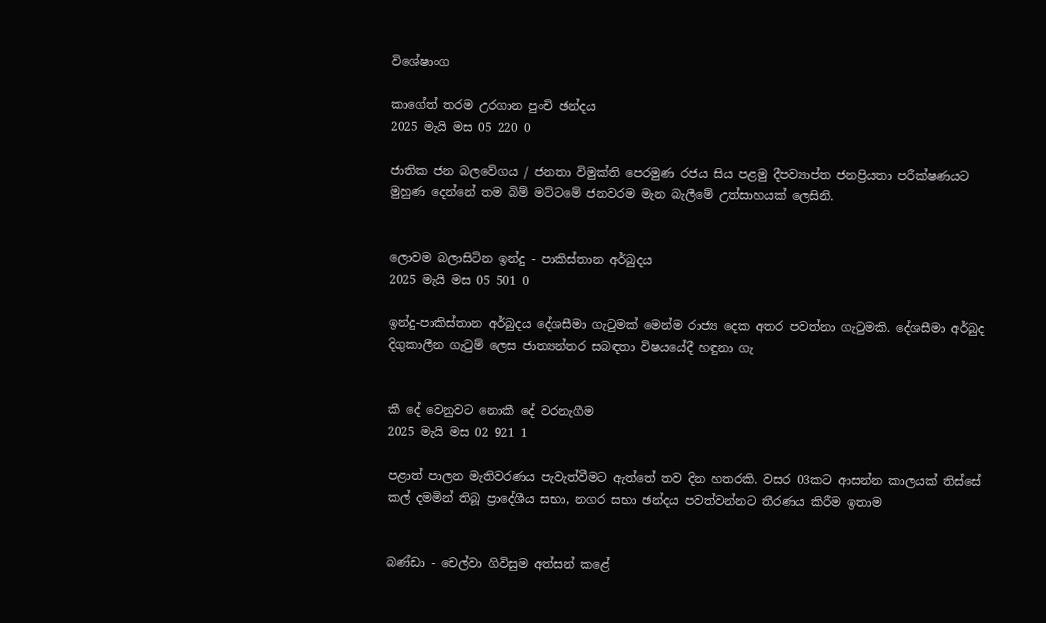විශේෂාංග

කාගේත් තරම උරගාන පුංචි ඡන්දය
2025 මැයි මස 05 220 0

ජාතික ජන බලවේගය / ජනතා විමුක්ති පෙරමුණ රජය සිය පළමු දීපව්‍යාප්ත ජනප්‍රියතා පරීක්ෂණයට මුහුණ දෙන්නේ තම බිම් මට්ටමේ ජනවරම මැන බැලීමේ උත්සාහයක් ලෙසිනි.


ලොවම බලාසිටින ඉන්දු - පාකිස්තාන අර්බුදය
2025 මැයි මස 05 501 0

ඉන්දු-පාකිස්තාන අර්බුදය දේශසීමා ගැටුමක් මෙන්ම රාජ්‍ය දෙක අතර පවත්නා ගැටුමකි. දේශසීමා අර්බුද දිගුකාලීන ගැටුම් ලෙස ජාත්‍යන්තර සබඳතා විෂයයේදී හඳුනා ගැ


කී දේ වෙනුවට නොකී දේ වරනැගීම
2025 මැයි මස 02 921 1

පළාත් පාලන මැතිවරණය පැවැත්වීමට ඇත්තේ තව දින හතරකි. වසර 03කට ආසන්න කාලයක් තිස්සේ කල් දමමින් තිබූ ප්‍රාදේශීය සභා, නගර සභා ඡන්දය පවත්වන්නට තීරණය කිරීම ඉතාම


බණ්ඩා - චෙල්වා ගිවිසුම අත්සන් කළේ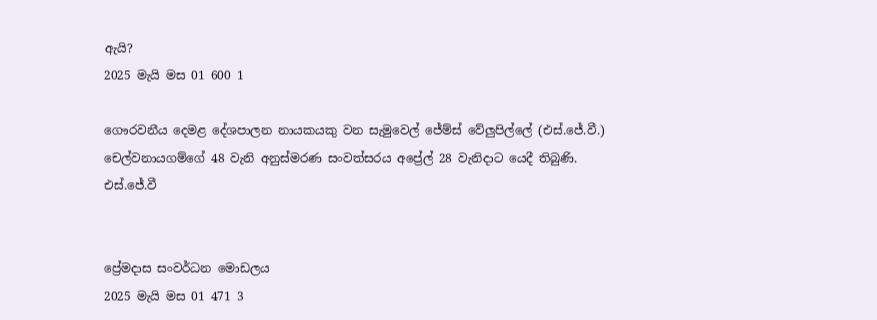ඇයි?
2025 මැයි මස 01 600 1

ගෞරවනීය දෙමළ දේශපාලන නායකයකු වන සැමුවෙල් ජේම්ස් වේලුපිල්ලේ (එස්.ජේ.වී.) චෙල්වනායගම්ගේ 48 වැනි අනුස්මරණ සංවත්සරය අප්‍රේල් 28 වැනිදාට යෙදී තිබුණි. එස්.ජේ.වී


ප්‍රේමදාස සංවර්ධන මොඩලය
2025 මැයි මස 01 471 3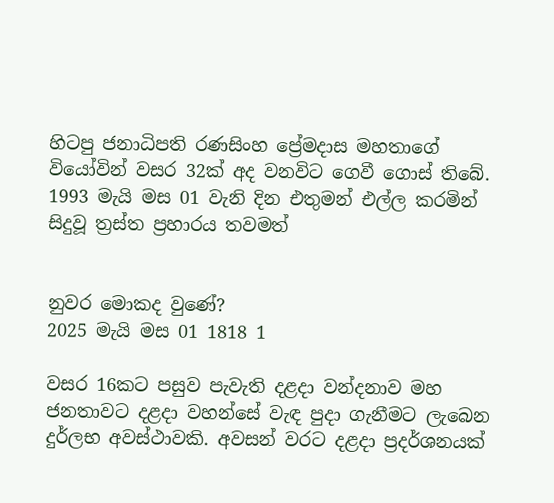හිටපු ජනාධිපති රණසිංහ ප්‍රේමදාස මහතාගේ වියෝවින් වසර 32ක් අද වනවිට ගෙවී ගොස් තිබේ. 1993 මැයි මස 01 වැනි දින එතුමන් එල්ල කරමින් සිදුවූ ත්‍රස්ත ප්‍රහාරය තවමත්


නුවර මොකද වුණේ?
2025 මැයි මස 01 1818 1

වසර 16කට පසුව පැවැති දළදා වන්දනාව මහ ජනතාවට දළදා වහන්සේ වැඳ පුදා ගැනීමට ලැබෙන දුර්ලභ අවස්ථාවකි. අවසන් වරට දළදා ප්‍රදර්ශනයක්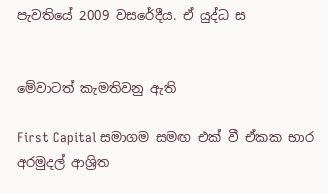පැවතියේ 2009 වසරේදීය. ඒ යුද්ධ ස


මේවාටත් කැමතිවනු ඇති

First Capital සමාගම සමඟ එක් වී ඒකක භාර අරමුදල් ආශ්‍රිත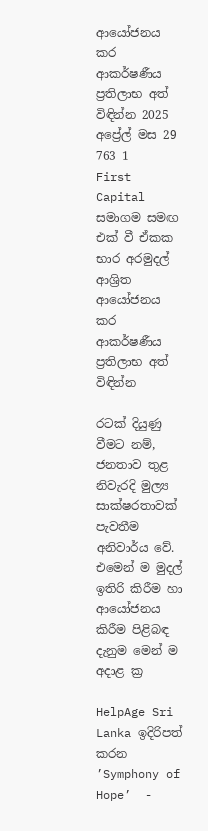ආයෝජනය කර ආකර්ෂණීය ප්‍රතිලාභ අත් විඳින්න 2025 අප්‍රේල් මස 29 763 1
First Capital සමාගම සමඟ එක් වී ඒකක භාර අරමුදල් ආශ්‍රිත ආයෝජනය කර ආකර්ෂණීය ප්‍රතිලාභ අත් විඳින්න

රටක් දියුණු වීමට නම්, ජනතාව තුළ නිවැරදි මුල්‍ය සාක්ෂරතාවක් පැවතීම අනිවාර්ය වේ. එමෙන් ම මුදල් ඉතිරි කිරීම හා ආයෝජනය කිරීම පිළිබඳ දැනුම මෙන් ම අදාළ ක්‍ර

HelpAge Sri Lanka ඉදිරිපත් කරන ’Symphony of Hope’  -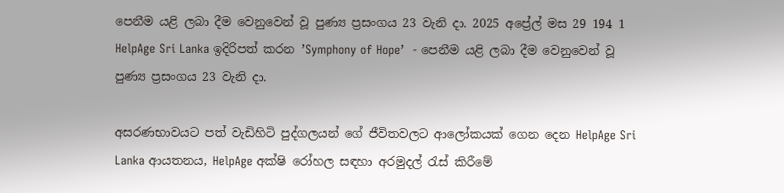පෙනීම යළි ලබා දීම වෙනුවෙන් වූ පුණ්‍ය ප්‍රසංගය 23 වැනි දා. 2025 අප්‍රේල් මස 29 194 1
HelpAge Sri Lanka ඉදිරිපත් කරන ’Symphony of Hope’  - පෙනීම යළි ලබා දීම වෙනුවෙන් වූ පුණ්‍ය ප්‍රසංගය 23 වැනි දා.

අසරණභාවයට පත් වැඩිහිටි පුද්ගලයන් ගේ ජීවිතවලට ආලෝකයක් ගෙන දෙන HelpAge Sri Lanka ආයතනය, HelpAge අක්ෂි රෝහල සඳහා අරමුදල් රැස් කිරීමේ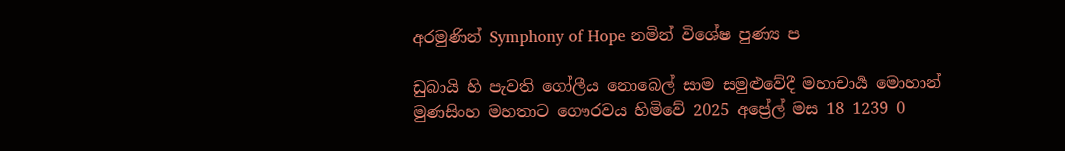අරමුණින් Symphony of Hope නමින් විශේෂ පුණ්‍ය ප

ඩුබායි හි පැවති ගෝලීය නොබෙල් සාම සමුළුවේදී මහාචාර්‍ය මොහාන් මුණසිංහ මහතාට ගෞරවය හිමිවේ 2025 අප්‍රේල් මස 18 1239 0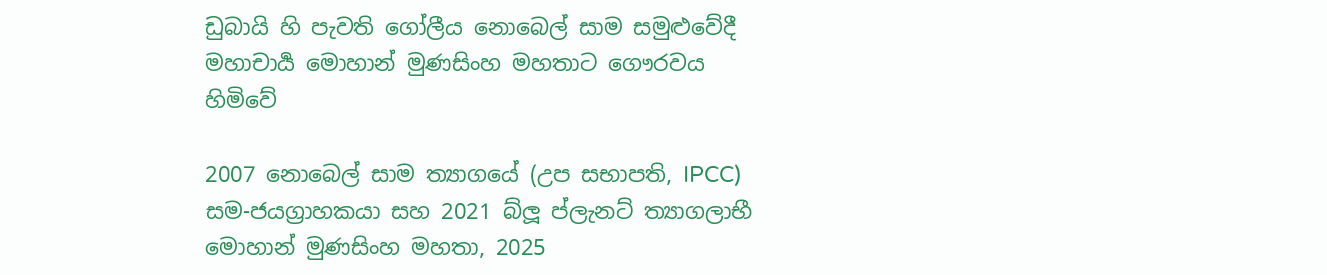ඩුබායි හි පැවති ගෝලීය නොබෙල් සාම සමුළුවේදී මහාචාර්‍ය මොහාන් මුණසිංහ මහතාට ගෞරවය හිමිවේ

2007 නොබෙල් සාම ත්‍යාගයේ (උප සභාපති, IPCC) සම-ජයග්‍රාහකයා සහ 2021 බ්ලූ ප්ලැනට් ත්‍යාගලාභී මොහාන් මුණසිංහ මහතා, 2025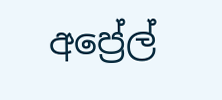අප්‍රේල්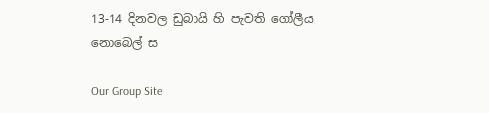13-14 දිනවල ඩුබායි හි පැවති ගෝලීය නොබෙල් ස

Our Group Site